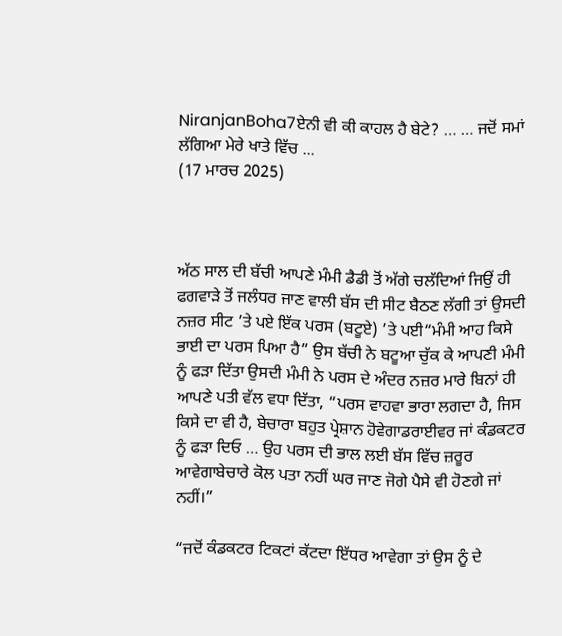NiranjanBoha7ਏਨੀ ਵੀ ਕੀ ਕਾਹਲ ਹੈ ਬੇਟੇ? … … ਜਦੋਂ ਸਮਾਂ ਲੱਗਿਆ ਮੇਰੇ ਖਾਤੇ ਵਿੱਚ ...
(17 ਮਾਰਚ 2025)



ਅੱਠ ਸਾਲ ਦੀ ਬੱਚੀ ਆਪਣੇ ਮੰਮੀ ਡੈਡੀ ਤੋਂ ਅੱਗੇ ਚਲੱਦਿਆਂ ਜਿਉਂ ਹੀ ਫਗਵਾੜੇ ਤੋਂ ਜਲੰਧਰ ਜਾਣ ਵਾਲੀ ਬੱਸ ਦੀ ਸੀਟ ਬੈਠਣ ਲੱਗੀ ਤਾਂ ਉਸਦੀ ਨਜ਼ਰ ਸੀਟ ’ਤੇ ਪਏ ਇੱਕ ਪਰਸ (ਬਟੂਏ) ’ਤੇ ਪਈ“ਮੰਮੀ ਆਹ ਕਿਸੇ ਭਾਈ ਦਾ ਪਰਸ ਪਿਆ ਹੈ” ਉਸ ਬੱਚੀ ਨੇ ਬਟੂਆ ਚੁੱਕ ਕੇ ਆਪਣੀ ਮੰਮੀ ਨੂੰ ਫੜਾ ਦਿੱਤਾ ਉਸਦੀ ਮੰਮੀ ਨੇ ਪਰਸ ਦੇ ਅੰਦਰ ਨਜ਼ਰ ਮਾਰੇ ਬਿਨਾਂ ਹੀ ਆਪਣੇ ਪਤੀ ਵੱਲ ਵਧਾ ਦਿੱਤਾ, “ਪਰਸ ਵਾਹਵਾ ਭਾਰਾ ਲਗਦਾ ਹੈ, ਜਿਸ ਕਿਸੇ ਦਾ ਵੀ ਹੈ, ਬੇਚਾਰਾ ਬਹੁਤ ਪ੍ਰੇਸ਼ਾਨ ਹੋਵੇਗਾਡਰਾਈਵਰ ਜਾਂ ਕੰਡਕਟਰ ਨੂੰ ਫੜਾ ਦਿਓ … ਉਹ ਪਰਸ ਦੀ ਭਾਲ ਲਈ ਬੱਸ ਵਿੱਚ ਜ਼ਰੂਰ ਆਵੇਗਾਬੇਚਾਰੇ ਕੋਲ ਪਤਾ ਨਹੀਂ ਘਰ ਜਾਣ ਜੋਗੇ ਪੈਸੇ ਵੀ ਹੋਣਗੇ ਜਾਂ ਨਹੀਂ।”

“ਜਦੋਂ ਕੰਡਕਟਰ ਟਿਕਟਾਂ ਕੱਟਦਾ ਇੱਧਰ ਆਵੇਗਾ ਤਾਂ ਉਸ ਨੂੰ ਦੇ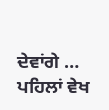ਦੇਵਾਂਗੇ … ਪਹਿਲਾਂ ਵੇਖ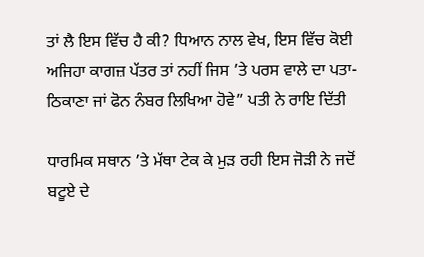ਤਾਂ ਲੈ ਇਸ ਵਿੱਚ ਹੈ ਕੀ? ਧਿਆਨ ਨਾਲ ਵੇਖ, ਇਸ ਵਿੱਚ ਕੋਈ ਅਜਿਹਾ ਕਾਗਜ਼ ਪੱਤਰ ਤਾਂ ਨਹੀਂ ਜਿਸ ’ਤੇ ਪਰਸ ਵਾਲੇ ਦਾ ਪਤਾ-ਠਿਕਾਣਾ ਜਾਂ ਫੋਨ ਨੰਬਰ ਲਿਖਿਆ ਹੋਵੇ” ਪਤੀ ਨੇ ਰਾਇ ਦਿੱਤੀ

ਧਾਰਮਿਕ ਸਥਾਨ ’ਤੇ ਮੱਥਾ ਟੇਕ ਕੇ ਮੁੜ ਰਹੀ ਇਸ ਜੋੜੀ ਨੇ ਜਦੋਂ ਬਟੂਏ ਦੇ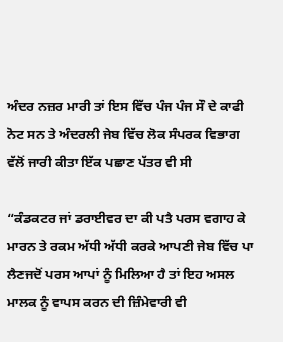ਅੰਦਰ ਨਜ਼ਰ ਮਾਰੀ ਤਾਂ ਇਸ ਵਿੱਚ ਪੰਜ ਪੰਜ ਸੌ ਦੇ ਕਾਫੀ ਨੋਟ ਸਨ ਤੇ ਅੰਦਰਲੀ ਜੇਬ ਵਿੱਚ ਲੋਕ ਸੰਪਰਕ ਵਿਭਾਗ ਵੱਲੋਂ ਜਾਰੀ ਕੀਤਾ ਇੱਕ ਪਛਾਣ ਪੱਤਰ ਵੀ ਸੀ

“ਕੰਡਕਟਰ ਜਾਂ ਡਰਾਈਵਰ ਦਾ ਕੀ ਪਤੈ ਪਰਸ ਵਗਾਹ ਕੇ ਮਾਰਨ ਤੇ ਰਕਮ ਅੱਧੀ ਅੱਧੀ ਕਰਕੇ ਆਪਣੀ ਜੇਬ ਵਿੱਚ ਪਾ ਲੈਣਜਦੋਂ ਪਰਸ ਆਪਾਂ ਨੂੰ ਮਿਲਿਆ ਹੈ ਤਾਂ ਇਹ ਅਸਲ ਮਾਲਕ ਨੂੰ ਵਾਪਸ ਕਰਨ ਦੀ ਜ਼ਿੰਮੇਵਾਰੀ ਵੀ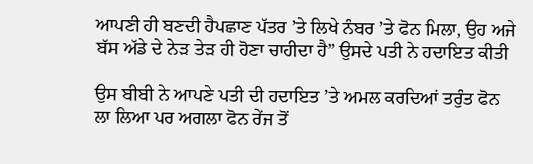ਆਪਣੀ ਹੀ ਬਣਦੀ ਹੈਪਛਾਣ ਪੱਤਰ ’ਤੇ ਲਿਖੇ ਨੰਬਰ ’ਤੇ ਫੋਨ ਮਿਲਾ, ਉਹ ਅਜੇ ਬੱਸ ਅੱਡੇ ਦੇ ਨੇੜ ਤੇੜ ਹੀ ਹੋਣਾ ਚਾਹੀਦਾ ਹੈ” ਉਸਦੇ ਪਤੀ ਨੇ ਹਦਾਇਤ ਕੀਤੀ

ਉਸ ਬੀਬੀ ਨੇ ਆਪਣੇ ਪਤੀ ਦੀ ਹਦਾਇਤ ’ਤੇ ਅਮਲ ਕਰਦਿਆਂ ਤਰੁੰਤ ਫੋਨ ਲਾ ਲਿਆ ਪਰ ਅਗਲਾ ਫੋਨ ਰੇਂਜ ਤੋਂ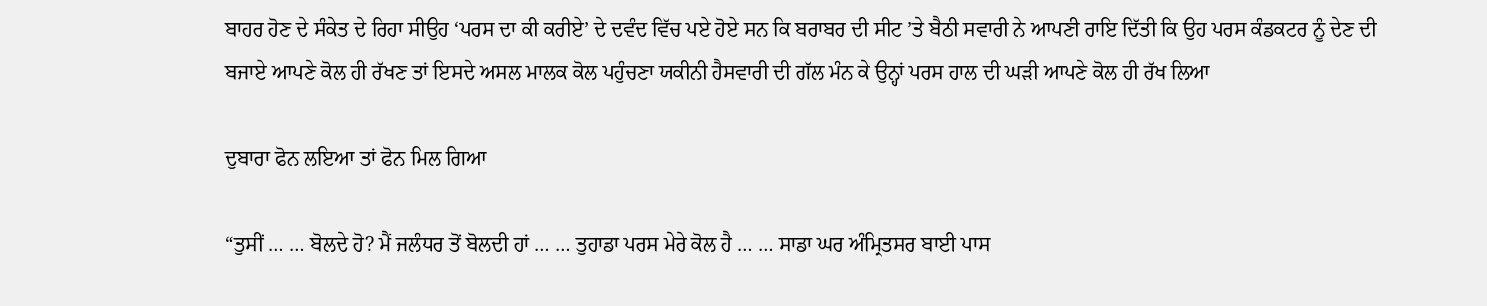ਬਾਹਰ ਹੋਣ ਦੇ ਸੰਕੇਤ ਦੇ ਰਿਹਾ ਸੀਉਹ ‘ਪਰਸ ਦਾ ਕੀ ਕਰੀਏ’ ਦੇ ਦਵੰਦ ਵਿੱਚ ਪਏ ਹੋਏ ਸਨ ਕਿ ਬਰਾਬਰ ਦੀ ਸੀਟ ’ਤੇ ਬੈਠੀ ਸਵਾਰੀ ਨੇ ਆਪਣੀ ਰਾਇ ਦਿੱਤੀ ਕਿ ਉਹ ਪਰਸ ਕੰਡਕਟਰ ਨੂੰ ਦੇਣ ਦੀ ਬਜਾਏ ਆਪਣੇ ਕੋਲ ਹੀ ਰੱਖਣ ਤਾਂ ਇਸਦੇ ਅਸਲ ਮਾਲਕ ਕੋਲ ਪਹੁੰਚਣਾ ਯਕੀਨੀ ਹੈਸਵਾਰੀ ਦੀ ਗੱਲ ਮੰਨ ਕੇ ਉਨ੍ਹਾਂ ਪਰਸ ਹਾਲ ਦੀ ਘੜੀ ਆਪਣੇ ਕੋਲ ਹੀ ਰੱਖ ਲਿਆ

ਦੁਬਾਰਾ ਫੋਨ ਲਇਆ ਤਾਂ ਫੋਨ ਮਿਲ ਗਿਆ

“ਤੁਸੀਂ … … ਬੋਲਦੇ ਹੋ? ਮੈਂ ਜਲੰਧਰ ਤੋਂ ਬੋਲਦੀ ਹਾਂ … … ਤੁਹਾਡਾ ਪਰਸ ਮੇਰੇ ਕੋਲ ਹੈ … … ਸਾਡਾ ਘਰ ਅੰਮ੍ਰਿਤਸਰ ਬਾਈ ਪਾਸ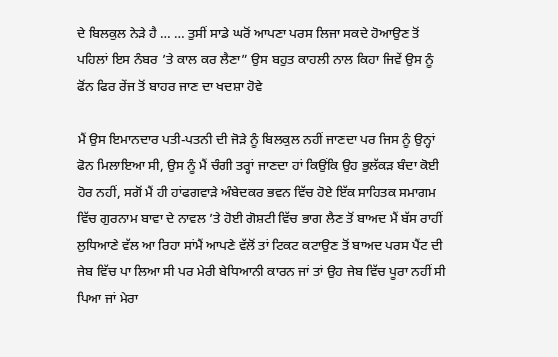ਦੇ ਬਿਲਕੁਲ ਨੇੜੇ ਹੈ … … ਤੁਸੀਂ ਸਾਡੇ ਘਰੋਂ ਆਪਣਾ ਪਰਸ ਲਿਜਾ ਸਕਦੇ ਹੋਆਉਣ ਤੋਂ ਪਹਿਲਾਂ ਇਸ ਨੰਬਰ ’ਤੇ ਕਾਲ ਕਰ ਲੈਣਾ” ਉਸ ਬਹੁਤ ਕਾਹਲੀ ਨਾਲ ਕਿਹਾ ਜਿਵੇਂ ਉਸ ਨੂੰ ਫੋਂਨ ਫਿਰ ਰੇਂਜ ਤੋਂ ਬਾਹਰ ਜਾਣ ਦਾ ਖਦਸ਼ਾ ਹੋਵੇ

ਮੈਂ ਉਸ ਇਮਾਨਦਾਰ ਪਤੀ-ਪਤਨੀ ਦੀ ਜੋੜੇ ਨੂੰ ਬਿਲਕੁਲ ਨਹੀਂ ਜਾਣਦਾ ਪਰ ਜਿਸ ਨੂੰ ਉਨ੍ਹਾਂ ਫੋਨ ਮਿਲਾਇਆ ਸੀ, ਉਸ ਨੂੰ ਮੈਂ ਚੰਗੀ ਤਰ੍ਹਾਂ ਜਾਣਦਾ ਹਾਂ ਕਿਉਂਕਿ ਉਹ ਭੁਲੱਕੜ ਬੰਦਾ ਕੋਈ ਹੋਰ ਨਹੀਂ, ਸਗੋਂ ਮੈਂ ਹੀ ਹਾਂਫਗਵਾੜੇ ਅੰਬੇਦਕਰ ਭਵਨ ਵਿੱਚ ਹੋਏ ਇੱਕ ਸਾਹਿਤਕ ਸਮਾਗਮ ਵਿੱਚ ਗੁਰਨਾਮ ਬਾਵਾ ਦੇ ਨਾਵਲ ’ਤੇ ਹੋਈ ਗੋਸ਼ਟੀ ਵਿੱਚ ਭਾਗ ਲੈਣ ਤੋਂ ਬਾਅਦ ਮੈਂ ਬੱਸ ਰਾਹੀਂ ਲੁਧਿਆਣੇ ਵੱਲ ਆ ਰਿਹਾ ਸਾਂਮੈਂ ਆਪਣੇ ਵੱਲੋਂ ਤਾਂ ਟਿਕਟ ਕਟਾਉਣ ਤੋਂ ਬਾਅਦ ਪਰਸ ਪੈਂਟ ਦੀ ਜੇਬ ਵਿੱਚ ਪਾ ਲਿਆ ਸੀ ਪਰ ਮੇਰੀ ਬੇਧਿਆਨੀ ਕਾਰਨ ਜਾਂ ਤਾਂ ਉਹ ਜੇਬ ਵਿੱਚ ਪੂਰਾ ਨਹੀਂ ਸੀ ਪਿਆ ਜਾਂ ਮੇਰਾ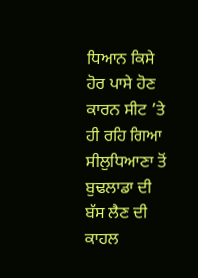ਧਿਆਨ ਕਿਸੇ ਹੋਰ ਪਾਸੇ ਹੋਣ ਕਾਰਨ ਸੀਟ ’ਤੇ ਹੀ ਰਹਿ ਗਿਆ ਸੀਲੁਧਿਆਣਾ ਤੋਂ ਬੁਢਲਾਡਾ ਦੀ ਬੱਸ ਲੈਣ ਦੀ ਕਾਹਲ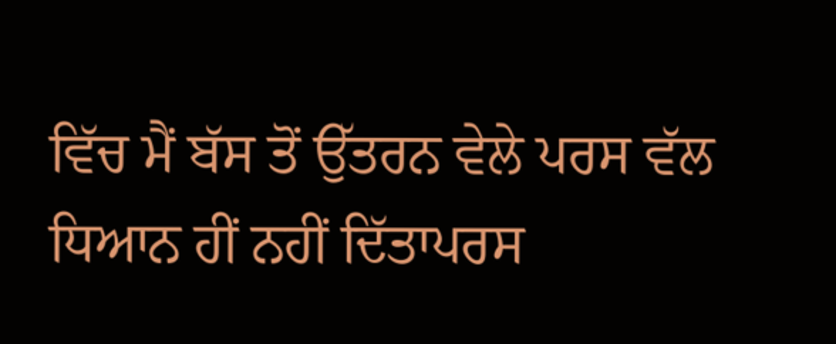ਵਿੱਚ ਮੈਂ ਬੱਸ ਤੋਂ ਉੱਤਰਨ ਵੇਲੇ ਪਰਸ ਵੱਲ ਧਿਆਨ ਹੀਂ ਨਹੀਂ ਦਿੱਤਾਪਰਸ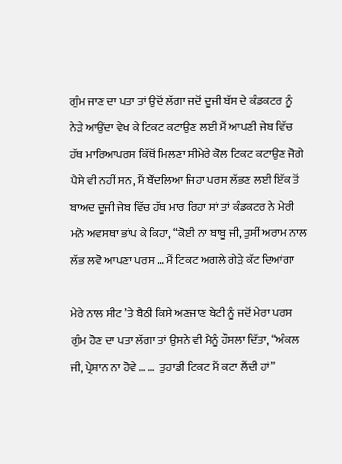ਗੁੰਮ ਜਾਣ ਦਾ ਪਤਾ ਤਾਂ ਉਦੋਂ ਲੱਗਾ ਜਦੋਂ ਦੂਜੀ ਬੱਸ ਦੇ ਕੰਡਕਟਰ ਨੂੰ ਨੇੜੇ ਆਉਂਦਾ ਵੇਖ ਕੇ ਟਿਕਟ ਕਟਾਉਣ ਲਈ ਮੈਂ ਆਪਣੀ ਜੇਬ ਵਿੱਚ ਹੱਥ ਮਾਰਿਆਪਰਸ ਕਿੱਥੋਂ ਮਿਲਣਾ ਸੀਮੇਰੇ ਕੋਲ ਟਿਕਟ ਕਟਾਉਣ ਜੋਗੇ ਪੈਸੇ ਵੀ ਨਹੀਂ ਸਨ, ਮੈਂ ਬੌਂਦਲਿਆ ਜਿਹਾ ਪਰਸ ਲੱਭਣ ਲਈ ਇੱਕ ਤੋਂ ਬਾਅਦ ਦੂਜੀ ਜੇਬ ਵਿੱਚ ਹੱਥ ਮਾਰ ਰਿਹਾ ਸਾਂ ਤਾਂ ਕੰਡਕਟਰ ਨੇ ਮੇਰੀ ਮਨੋ ਅਵਸਥਾ ਭਾਂਪ ਕੇ ਕਿਹਾ, “ਕੋਈ ਨਾ ਬਾਬੂ ਜੀ, ਤੁਸੀਂ ਅਰਾਮ ਨਾਲ ਲੱਭ ਲਵੋ ਆਪਣਾ ਪਰਸ … ਮੈਂ ਟਿਕਟ ਅਗਲੇ ਗੇੜੇ ਕੱਟ ਦਿਆਂਗਾ

ਮੇਰੇ ਨਾਲ ਸੀਟ ’ਤੇ ਬੈਠੀ ਕਿਸੇ ਅਣਜਾਣ ਬੇਟੀ ਨੂੰ ਜਦੋਂ ਮੇਰਾ ਪਰਸ ਗੁੰਮ ਹੋਣ ਦਾ ਪਤਾ ਲੱਗਾ ਤਾਂ ਉਸਨੇ ਵੀ ਮੈਨੂੰ ਹੌਸਲਾ ਦਿੱਤਾ, “ਅੰਕਲ ਜੀ, ਪ੍ਰੇਸ਼ਾਨ ਨਾ ਹੋਵੇ … …  ਤੁਹਾਡੀ ਟਿਕਟ ਮੈਂ ਕਟਾ ਲੈਂਦੀ ਹਾਂ”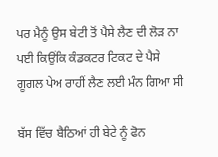ਪਰ ਮੈਨੂੰ ਉਸ ਬੇਟੀ ਤੋਂ ਪੈਸੇ ਲੈਣ ਦੀ ਲੋੜ ਨਾ ਪਈ ਕਿਉਂਕਿ ਕੰਡਕਟਰ ਟਿਕਟ ਦੇ ਪੈਸੇ ਗੂਗਲ ਪੇਅ ਰਾਹੀਂ ਲੈਣ ਲਈ ਮੰਨ ਗਿਆ ਸੀ

ਬੱਸ ਵਿੱਚ ਬੈਠਿਆਂ ਹੀ ਬੇਟੇ ਨੂੰ ਫੋਨ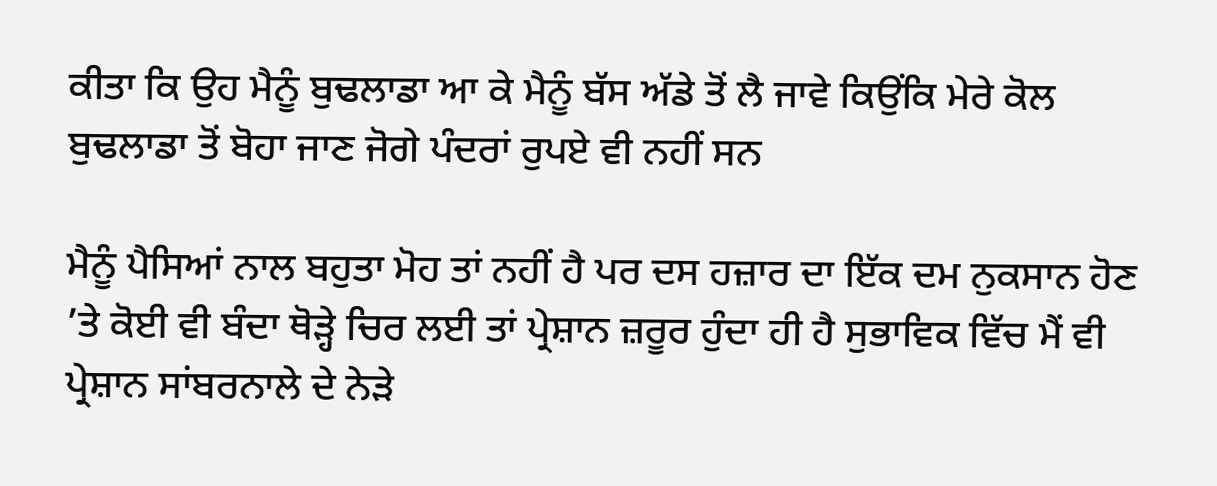ਕੀਤਾ ਕਿ ਉਹ ਮੈਨੂੰ ਬੁਢਲਾਡਾ ਆ ਕੇ ਮੈਨੂੰ ਬੱਸ ਅੱਡੇ ਤੋਂ ਲੈ ਜਾਵੇ ਕਿਉਂਕਿ ਮੇਰੇ ਕੋਲ ਬੁਢਲਾਡਾ ਤੋਂ ਬੋਹਾ ਜਾਣ ਜੋਗੇ ਪੰਦਰਾਂ ਰੁਪਏ ਵੀ ਨਹੀਂ ਸਨ

ਮੈਨੂੰ ਪੈਸਿਆਂ ਨਾਲ ਬਹੁਤਾ ਮੋਹ ਤਾਂ ਨਹੀਂ ਹੈ ਪਰ ਦਸ ਹਜ਼ਾਰ ਦਾ ਇੱਕ ਦਮ ਨੁਕਸਾਨ ਹੋਣ ’ਤੇ ਕੋਈ ਵੀ ਬੰਦਾ ਥੋੜ੍ਹੇ ਚਿਰ ਲਈ ਤਾਂ ਪ੍ਰੇਸ਼ਾਨ ਜ਼ਰੂਰ ਹੁੰਦਾ ਹੀ ਹੈ ਸੁਭਾਵਿਕ ਵਿੱਚ ਮੈਂ ਵੀ ਪ੍ਰੇਸ਼ਾਨ ਸਾਂਬਰਨਾਲੇ ਦੇ ਨੇੜੇ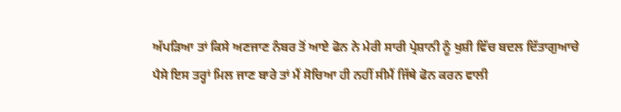ਅੱਪੜਿਆ ਤਾਂ ਕਿਸੇ ਅਣਜਾਣ ਨੰਬਰ ਤੋਂ ਆਏ ਫੋਨ ਨੇ ਮੇਰੀ ਸਾਰੀ ਪ੍ਰੇਸ਼ਾਨੀ ਨੂੰ ਖੁਸ਼ੀ ਵਿੱਚ ਬਦਲ ਦਿੱਤਾਗੁਆਚੇ ਪੈਸੇ ਇਸ ਤਰ੍ਹਾਂ ਮਿਲ ਜਾਣ ਬਾਰੇ ਤਾਂ ਮੈਂ ਸੋਚਿਆ ਹੀ ਨਹੀਂ ਸੀਮੈਂ ਜਿੱਥੇ ਫੋਨ ਕਰਨ ਵਾਲੀ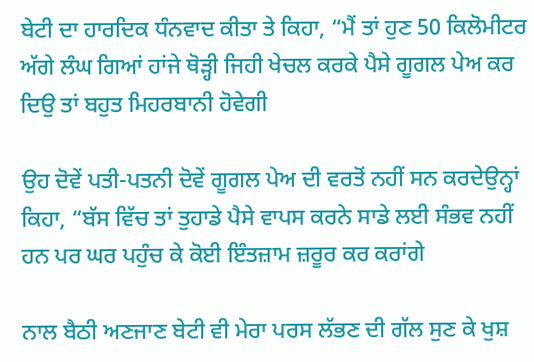ਬੇਟੀ ਦਾ ਹਾਰਦਿਕ ਧੰਨਵਾਦ ਕੀਤਾ ਤੇ ਕਿਹਾ, “ਮੈਂ ਤਾਂ ਹੁਣ 50 ਕਿਲੋਮੀਟਰ ਅੱਗੇ ਲੰਘ ਗਿਆਂ ਹਾਂਜੇ ਥੋੜ੍ਹੀ ਜਿਹੀ ਖੇਚਲ ਕਰਕੇ ਪੈਸੇ ਗੂਗਲ ਪੇਅ ਕਰ ਦਿਉ ਤਾਂ ਬਹੁਤ ਮਿਹਰਬਾਨੀ ਹੋਵੇਗੀ

ਉਹ ਦੋਵੇਂ ਪਤੀ-ਪਤਨੀ ਦੋਵੇਂ ਗੂਗਲ ਪੇਅ ਦੀ ਵਰਤੋਂ ਨਹੀਂ ਸਨ ਕਰਦੇਉਨ੍ਹਾਂ ਕਿਹਾ, “ਬੱਸ ਵਿੱਚ ਤਾਂ ਤੁਹਾਡੇ ਪੈਸੇ ਵਾਪਸ ਕਰਨੇ ਸਾਡੇ ਲਈ ਸੰਭਵ ਨਹੀਂ ਹਨ ਪਰ ਘਰ ਪਹੁੰਚ ਕੇ ਕੋਈ ਇੰਤਜ਼ਾਮ ਜ਼ਰੂਰ ਕਰ ਕਰਾਂਗੇ

ਨਾਲ ਬੈਠੀ ਅਣਜਾਣ ਬੇਟੀ ਵੀ ਮੇਰਾ ਪਰਸ ਲੱਭਣ ਦੀ ਗੱਲ ਸੁਣ ਕੇ ਖੁਸ਼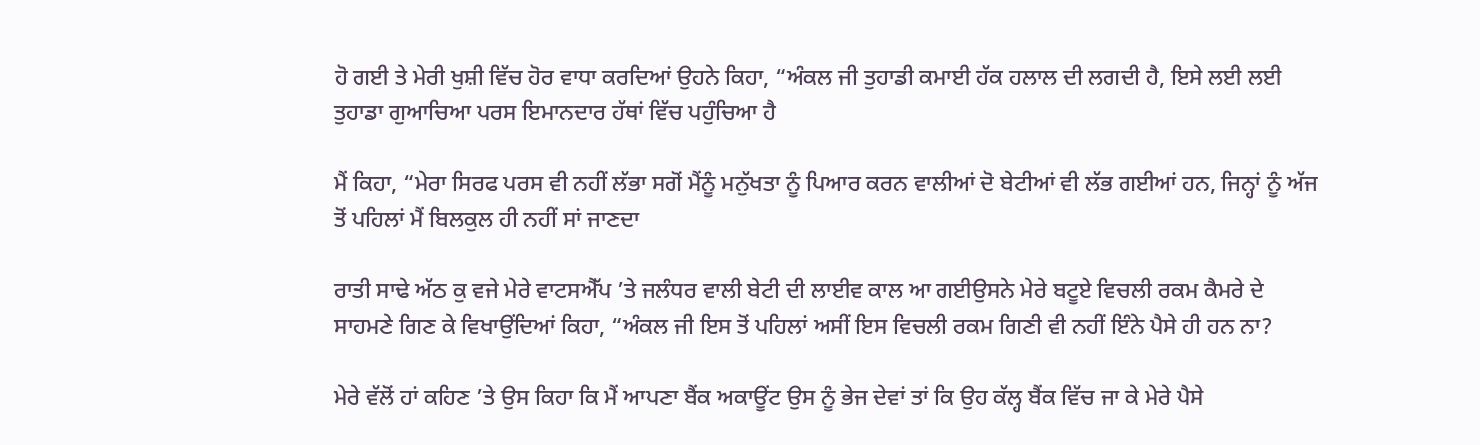ਹੋ ਗਈ ਤੇ ਮੇਰੀ ਖੁਸ਼ੀ ਵਿੱਚ ਹੋਰ ਵਾਧਾ ਕਰਦਿਆਂ ਉਹਨੇ ਕਿਹਾ, “ਅੰਕਲ ਜੀ ਤੁਹਾਡੀ ਕਮਾਈ ਹੱਕ ਹਲਾਲ ਦੀ ਲਗਦੀ ਹੈ, ਇਸੇ ਲਈ ਲਈ ਤੁਹਾਡਾ ਗੁਆਚਿਆ ਪਰਸ ਇਮਾਨਦਾਰ ਹੱਥਾਂ ਵਿੱਚ ਪਹੁੰਚਿਆ ਹੈ

ਮੈਂ ਕਿਹਾ, “ਮੇਰਾ ਸਿਰਫ ਪਰਸ ਵੀ ਨਹੀਂ ਲੱਭਾ ਸਗੋਂ ਮੈਂਨੂੰ ਮਨੁੱਖਤਾ ਨੂੰ ਪਿਆਰ ਕਰਨ ਵਾਲੀਆਂ ਦੋ ਬੇਟੀਆਂ ਵੀ ਲੱਭ ਗਈਆਂ ਹਨ, ਜਿਨ੍ਹਾਂ ਨੂੰ ਅੱਜ ਤੋਂ ਪਹਿਲਾਂ ਮੈਂ ਬਿਲਕੁਲ ਹੀ ਨਹੀਂ ਸਾਂ ਜਾਣਦਾ

ਰਾਤੀ ਸਾਢੇ ਅੱਠ ਕੁ ਵਜੇ ਮੇਰੇ ਵਾਟਸਐੱਪ ’ਤੇ ਜਲੰਧਰ ਵਾਲੀ ਬੇਟੀ ਦੀ ਲਾਈਵ ਕਾਲ ਆ ਗਈਉਸਨੇ ਮੇਰੇ ਬਟੂਏ ਵਿਚਲੀ ਰਕਮ ਕੈਮਰੇ ਦੇ ਸਾਹਮਣੇ ਗਿਣ ਕੇ ਵਿਖਾਉਂਦਿਆਂ ਕਿਹਾ, “ਅੰਕਲ ਜੀ ਇਸ ਤੋਂ ਪਹਿਲਾਂ ਅਸੀਂ ਇਸ ਵਿਚਲੀ ਰਕਮ ਗਿਣੀ ਵੀ ਨਹੀਂ ਇੰਨੇ ਪੈਸੇ ਹੀ ਹਨ ਨਾ?

ਮੇਰੇ ਵੱਲੋਂ ਹਾਂ ਕਹਿਣ ’ਤੇ ਉਸ ਕਿਹਾ ਕਿ ਮੈਂ ਆਪਣਾ ਬੈਂਕ ਅਕਾਊਂਟ ਉਸ ਨੂੰ ਭੇਜ ਦੇਵਾਂ ਤਾਂ ਕਿ ਉਹ ਕੱਲ੍ਹ ਬੈਂਕ ਵਿੱਚ ਜਾ ਕੇ ਮੇਰੇ ਪੈਸੇ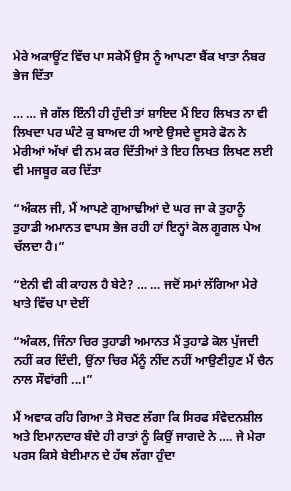ਮੇਰੇ ਅਕਾਊਂਟ ਵਿੱਚ ਪਾ ਸਕੇਮੈਂ ਉਸ ਨੂੰ ਆਪਣਾ ਬੈਂਕ ਖਾਤਾ ਨੰਬਰ ਭੇਜ ਦਿੱਤਾ

… … ਜੇ ਗੱਲ ਇੰਨੀ ਹੀ ਹੁੰਦੀ ਤਾਂ ਸ਼ਾਇਦ ਮੈਂ ਇਹ ਲਿਖਤ ਨਾ ਵੀ ਲਿਖਦਾ ਪਰ ਘੰਟੇ ਕੁ ਬਾਅਦ ਹੀ ਆਏ ਉਸਦੇ ਦੂਸਰੇ ਫੋਨ ਨੇ ਮੇਰੀਆਂ ਅੱਖਾਂ ਵੀ ਨਮ ਕਰ ਦਿੱਤੀਆਂ ਤੇ ਇਹ ਲਿਖਤ ਲਿਖਣ ਲਈ ਵੀ ਮਜਬੂਰ ਕਰ ਦਿੱਤਾ

“ਅੰਕਲ ਜੀ, ਮੈਂ ਆਪਣੇ ਗੁਆਢੀਆਂ ਦੇ ਘਰ ਜਾ ਕੇ ਤੁਹਾਨੂੰ ਤੁਹਾਡੀ ਅਮਾਨਤ ਵਾਪਸ ਭੇਜ ਰਹੀ ਹਾਂ ਇਨ੍ਹਾਂ ਕੋਲ ਗੂਗਲ ਪੇਅ ਚੱਲਦਾ ਹੈ।”

“ਏਨੀ ਵੀ ਕੀ ਕਾਹਲ ਹੈ ਬੇਟੇ? … … ਜਦੋਂ ਸਮਾਂ ਲੱਗਿਆ ਮੇਰੇ ਖਾਤੇ ਵਿੱਚ ਪਾ ਦੇਈਂ

“ਅੰਕਲ, ਜਿੰਨਾ ਚਿਰ ਤੁਹਾਡੀ ਅਮਾਨਤ ਮੈਂ ਤੁਹਾਡੇ ਕੋਲ ਪੁੱਜਦੀ ਨਹੀਂ ਕਰ ਦਿੰਦੀ, ਉਂਨਾ ਚਿਰ ਮੈਂਨੂੰ ਨੀਂਦ ਨਹੀਂ ਆਉਣੀਹੁਣ ਮੈਂ ਚੈਨ ਨਾਲ ਸੌਵਾਂਗੀ ...।”

ਮੈਂ ਅਵਾਕ ਰਹਿ ਗਿਆ ਤੇ ਸੋਚਣ ਲੱਗਾ ਕਿ ਸਿਰਫ ਸੰਵੇਦਨਸ਼ੀਲ ਅਤੇ ਇਮਾਨਦਾਰ ਬੰਦੇ ਹੀ ਰਾਤਾਂ ਨੂੰ ਕਿਉਂ ਜਾਗਦੇ ਨੇ …. ਜੇ ਮੇਰਾ ਪਰਸ ਕਿਸੇ ਬੇਈਮਾਨ ਦੇ ਹੱਥ ਲੱਗਾ ਹੁੰਦਾ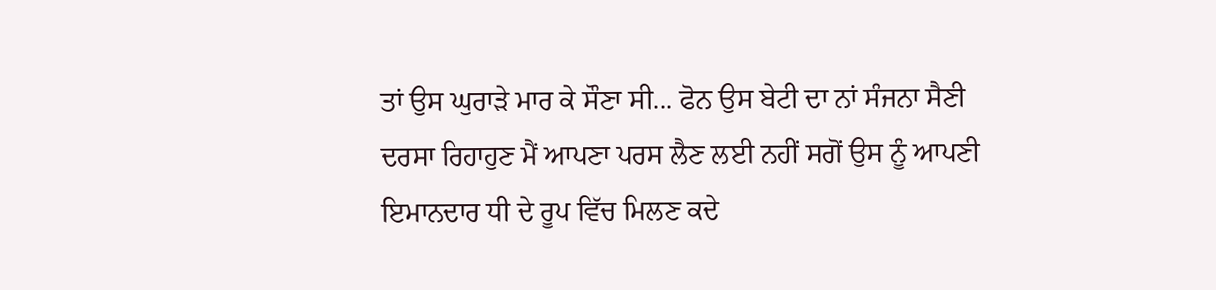ਤਾਂ ਉਸ ਘੁਰਾੜੇ ਮਾਰ ਕੇ ਸੌਣਾ ਸੀ... ਫੋਨ ਉਸ ਬੇਟੀ ਦਾ ਨਾਂ ਸੰਜਨਾ ਸੈਣੀ ਦਰਸਾ ਰਿਹਾਹੁਣ ਮੈਂ ਆਪਣਾ ਪਰਸ ਲੈਣ ਲਈ ਨਹੀਂ ਸਗੋਂ ਉਸ ਨੂੰ ਆਪਣੀ ਇਮਾਨਦਾਰ ਧੀ ਦੇ ਰੂਪ ਵਿੱਚ ਮਿਲਣ ਕਦੇ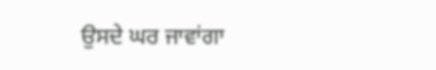ਉਸਦੇ ਘਰ ਜਾਵਾਂਗਾ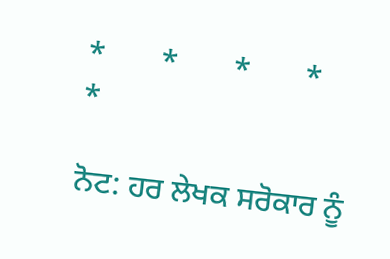*       *       *       *       *

ਨੋਟ: ਹਰ ਲੇਖਕ ਸਰੋਕਾਰ ਨੂੰ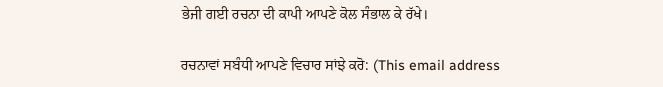ਭੇਜੀ ਗਈ ਰਚਨਾ ਦੀ ਕਾਪੀ ਆਪਣੇ ਕੋਲ ਸੰਭਾਲ ਕੇ ਰੱਖੇ।

ਰਚਨਾਵਾਂ ਸਬੰਧੀ ਆਪਣੇ ਵਿਚਾਰ ਸਾਂਝੇ ਕਰੋ: (This email address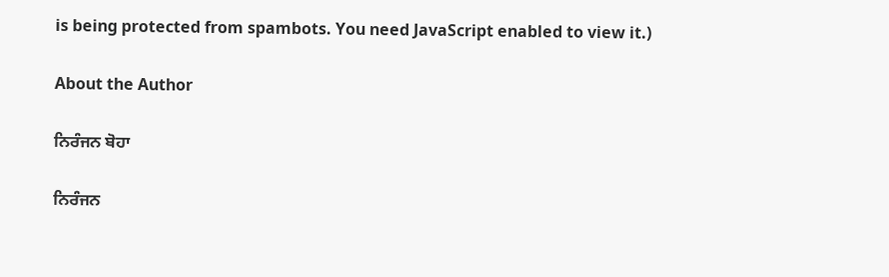is being protected from spambots. You need JavaScript enabled to view it.)

About the Author

ਨਿਰੰਜਨ ਬੋਹਾ

ਨਿਰੰਜਨ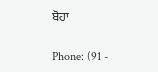ਬੋਹਾ

Phone: (91 -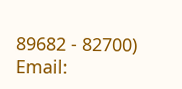89682 - 82700)
Email: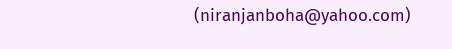(niranjanboha@yahoo.com)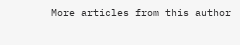More articles from this author